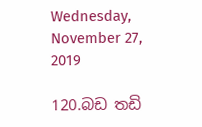Wednesday, November 27, 2019

120.බඩ තඩි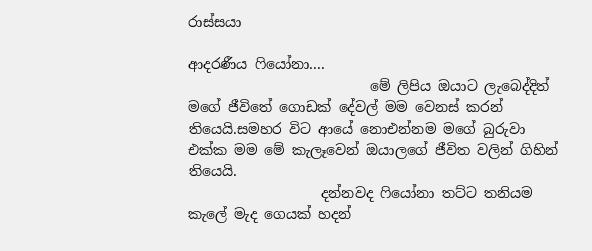රාස්සයා

ආදරණීය ෆියෝනා....
                          මේ ලිපිය ඔයාට ලැබෙද්දිත් මගේ ජීවිතේ ගොඩක් දේවල් මම වෙනස් කරන් තියෙයි.සමහර විට ආයේ නොඑන්නම මගේ බුරුවා එක්ක මම මේ කැලෑවෙන් ඔයාලගේ ජීවිත වලින් ගිහින් තියෙයි.
                   දන්නවද ෆියෝනා තට්ට තනියම කැලේ මැද ගෙයක් හදන්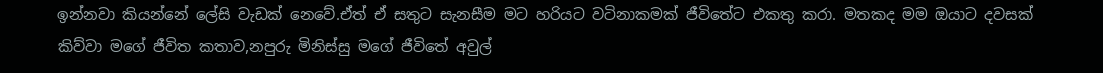ඉන්නවා කියන්නේ ලේසි වැඩක් නෙවේ.ඒත් ඒ සතුට සැනසීම මට හරියට වටිනාකමක් ජීවිතේට එකතු කරා. මතකද මම ඔයාට දවසක් කිව්වා මගේ ජීවිත කතාව,නපුරු මිනිස්සු මගේ ජීවිතේ අවුල්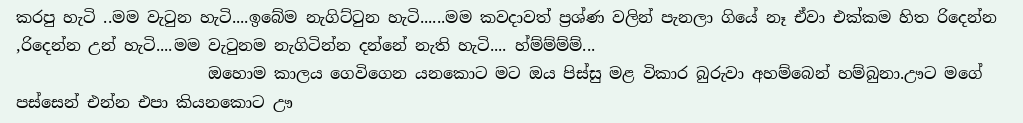කරපු හැටි ..මම වැටුන හැටි....ඉබේම නැගිට්ටුන හැටි......මම කවදාවත් ප්‍රශ්ණ වලින් පැනලා ගියේ නෑ ඒවා එක්කම හිත රිදෙන්න ,රිදෙන්න උන් හැටි....මම වැටුනම නැගිටින්න දන්නේ නැති හැටි.... හ්ම්ම්ම්ම්...
                        ඔහොම කාලය ගෙවිගෙන යනකොට මට ඔය පිස්සු මළ විකාර බුරුවා අහම්බෙන් හම්බුනා.ඌට මගේ පස්සෙන් එන්න එපා කියනකොට ඌ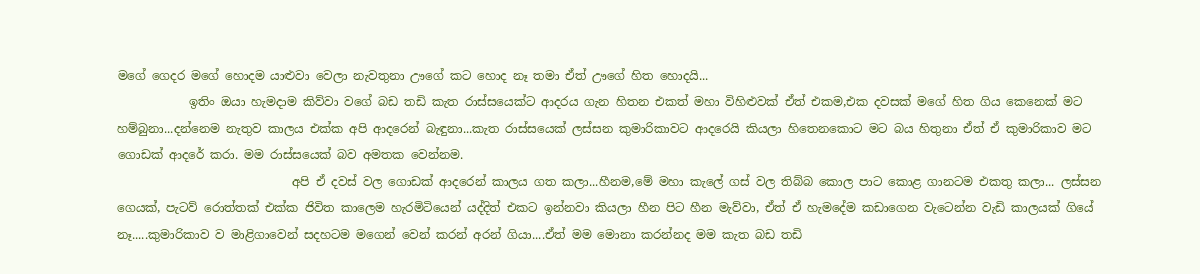මගේ ගෙදර මගේ හොදම යාළුවා වෙලා නැවතුනා ඌගේ කට හොද නෑ තමා ඒත් ඌගේ හිත හොදයි...
            ඉතිං ඔයා හැමදාම කිව්වා වගේ බඩ තඩි කැත රාස්සයෙක්ට ආදරය ගැන හිතන එකත් මහා විහිළුවක් ඒත් එකම,එක දවසක් මගේ හිත ගිය කෙනෙක් මට හම්බුනා...දන්නෙම නැතුව කාලය එක්ක අපි ආදරෙන් බැඳුනා...කැත රාස්සයෙක් ලස්සන කුමාරිකාවට ආදරෙයි කියලා හිතෙනකොට මට බය හිතුනා ඒත් ඒ කුමාරිකාව මට ගොඩක් ආදරේ කරා. මම රාස්සයෙක් බව අමතක වෙන්නම.
                             අපි ඒ දවස් වල ගොඩක් ආදරෙන් කාලය ගත කලා...හීනම,මේ මහා කැලේ ගස් වල තිබ්බ කොල පාට කොළ ගානටම එකතු කලා... ලස්සන ගෙයක්, පැටව් රොත්තක් එක්ක ජිවිත කාලෙම හැරමිටියෙන් යද්දිත් එකට ඉන්නවා කියලා හීන පිට හීන මැව්වා, ඒත් ඒ හැමදේම කඩාගෙන වැටෙන්න වැඩි කාලයක් ගියේ නෑ.....කුමාරිකාව ව මාළිගාවෙන් සදහටම මගෙන් වෙන් කරන් අරන් ගියා....ඒත් මම මොනා කරන්නද මම කැත බඩ තඩි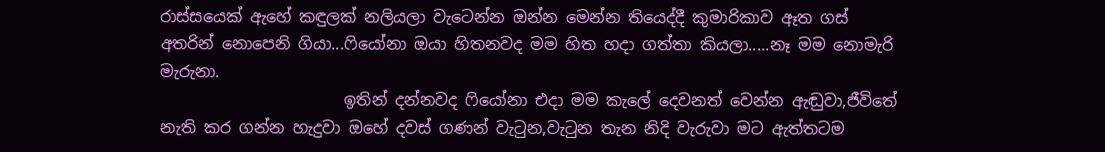රාස්සයෙක් ඇහේ කඳුලක් නලියලා වැටෙන්න ඔන්න මෙන්න තියෙද්දී කුමාරිකාව ඈත ගස් අතරින් නොපෙනි ගියා...ෆියෝනා ඔයා හිතනවද මම හිත හදා ගත්තා කියලා.....නෑ මම නොමැරි මැරුනා.
                       ඉතින් දන්නවද ෆියෝනා එදා මම කැලේ දෙවනත් වෙන්න ඇඬුවා,ජීවිතේ නැති කර ගන්න හැදුවා ඔහේ දවස් ගණන් වැටුන,වැටුන තැන නිදි වැරුවා මට ඇත්තටම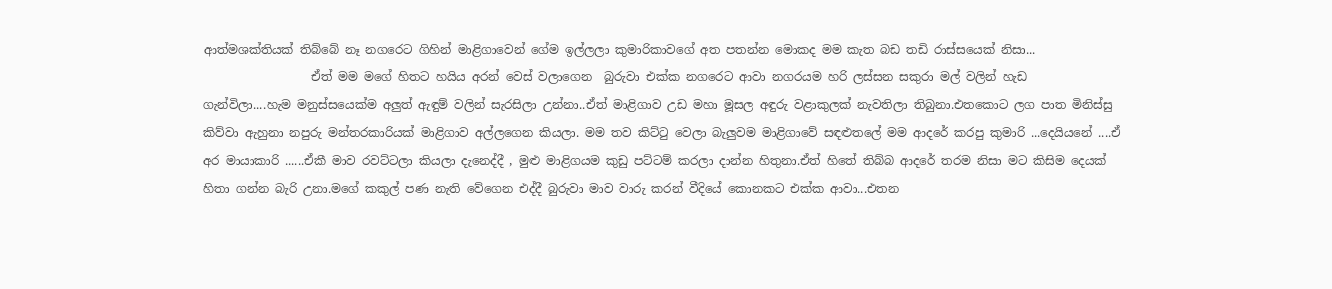ආත්මශක්තියක් තිබ්බේ නෑ නගරෙට ගිහින් මාළිගාවෙන් ගේම ඉල්ලලා කුමාරිකාවගේ අත පතන්න මොකද මම කැත බඩ තඩි රාස්සයෙක් නිසා...
                  ඒත් මම මගේ හිතට හයිය අරන් වෙස් වලාගෙන  බුරුවා එක්ක නගරෙට ආවා නගරයම හරි ලස්සන සකුරා මල් වලින් හැඩ ගැන්විලා....හැම මනුස්සයෙක්ම අලුත් ඇඳුම් වලින් සැරසිලා උන්නා..ඒත් මාළිගාව උඩ මහා මූසල අඳුරු වළාකුලක් නැවතිලා තිබුනා.එතකොට ලග පාත මිනිස්සු කිව්වා ඇහුනා නපුරු මන්තරකාරියක් මාළිගාව අල්ලගෙන කියලා. මම තව කිට්ටු වෙලා බැලුවම මාළිගාවේ සඳළුතලේ මම ආදරේ කරපු කුමාරි ...දෙයියනේ ....ඒ අර මායාකාරි ......ඒකී මාව රවට්ටලා කියලා දැනෙද්දී , මුළු මාළිගයම කුඩු පට්ටම් කරලා දාන්න හිතුනා.ඒත් හිතේ තිබ්බ ආදරේ තරම නිසා මට කිසිම දෙයක් හිතා ගන්න බැරි උනා.මගේ කකුල් පණ නැති වේගෙන එද්දී බුරුවා මාව වාරු කරන් වීදියේ කොනකට එක්ක ආවා...එතන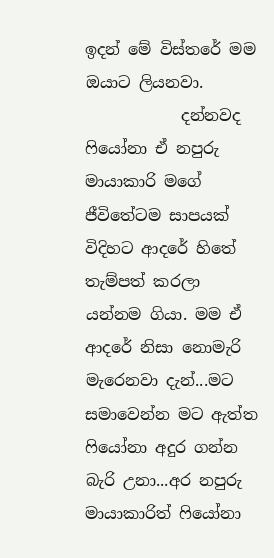ඉදන් මේ විස්තරේ මම ඔයාට ලියනවා.
            දන්නවද ෆියෝනා ඒ නපුරු මායාකාරි මගේ ජීවිතේටම සාපයක් විදිහට ආදරේ හිතේ තැම්පත් කරලා යන්නම ගියා. මම ඒ ආදරේ නිසා නොමැරි මැරෙනවා දැන්...මට සමාවෙන්න මට ඇත්ත ෆියෝනා අදුර ගන්න බැරි උනා...අර නපුරු මායාකාරිත් ෆියෝනා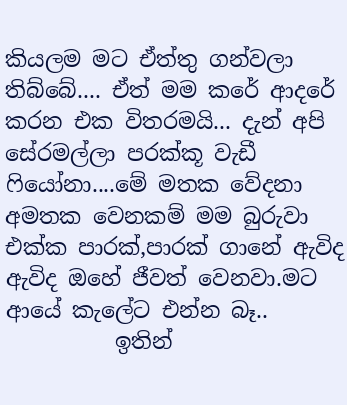කියලම මට ඒත්තු ගන්වලා තිබ්බේ.... ඒත් මම කරේ ආදරේ කරන එක විතරමයි... දැන් අපි සේරමල්ලා පරක්කූ වැඩී ෆියෝනා....මේ මතක වේදනා අමතක වෙනකම් මම බුරුවා එක්ක පාරක්,පාරක් ගානේ ඇවිද ඇවිද ඔහේ ජීවත් වෙනවා.මට ආයේ කැලේට එන්න බෑ..
          ඉතින්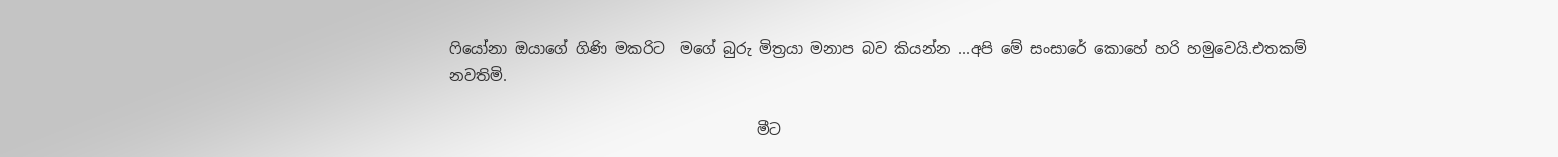ෆියෝනා ඔයාගේ ගිණි මකරිට  මගේ බුරු මිත්‍රයා මනාප බව කියන්න ...අපි මේ සංසාරේ කොහේ හරි හමුවෙයි.එතකම්  නවතිමි.

                                         මීට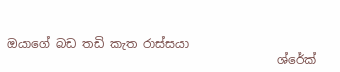ඔයාගේ බඩ තඩි කැත රාස්සයා
                                             ශ්රේක්